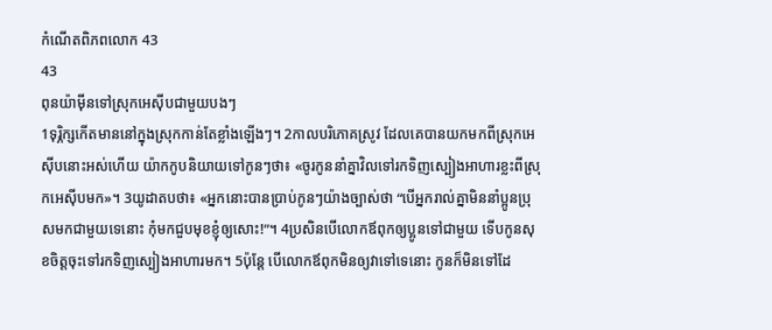កំណើតពិភពលោក 43
43
ពុនយ៉ាម៉ីនទៅស្រុកអេស៊ីបជាមួយបងៗ
1ទុរ្ភិក្សកើតមាននៅក្នុងស្រុកកាន់តែខ្លាំងឡើងៗ។ 2កាលបរិភោគស្រូវ ដែលគេបានយកមកពីស្រុកអេស៊ីបនោះអស់ហើយ យ៉ាកកូបនិយាយទៅកូនៗថា៖ «ចូរកូននាំគ្នាវិលទៅរកទិញស្បៀងអាហារខ្លះពីស្រុកអេស៊ីបមក»។ 3យូដាតបថា៖ «អ្នកនោះបានប្រាប់កូនៗយ៉ាងច្បាស់ថា “បើអ្នករាល់គ្នាមិននាំប្អូនប្រុសមកជាមួយទេនោះ កុំមកជួបមុខខ្ញុំឲ្យសោះ!”។ 4ប្រសិនបើលោកឪពុកឲ្យប្អូនទៅជាមួយ ទើបកូនសុខចិត្តចុះទៅរកទិញស្បៀងអាហារមក។ 5ប៉ុន្តែ បើលោកឪពុកមិនឲ្យវាទៅទេនោះ កូនក៏មិនទៅដែ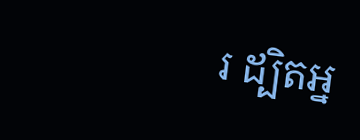រ ដ្បិតអ្ន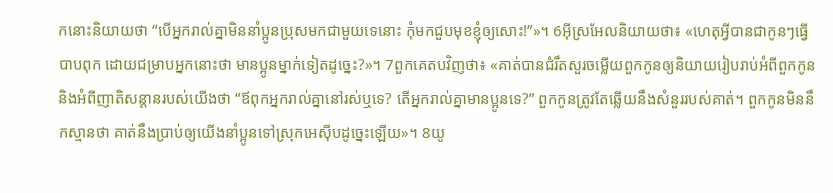កនោះនិយាយថា “បើអ្នករាល់គ្នាមិននាំប្អូនប្រុសមកជាមួយទេនោះ កុំមកជួបមុខខ្ញុំឲ្យសោះ!”»។ 6អ៊ីស្រអែលនិយាយថា៖ «ហេតុអ្វីបានជាកូនៗធ្វើបាបពុក ដោយជម្រាបអ្នកនោះថា មានប្អូនម្នាក់ទៀតដូច្នេះ?»។ 7ពួកគេតបវិញថា៖ «គាត់បានជំរឹតសួរចម្លើយពួកកូនឲ្យនិយាយរៀបរាប់អំពីពួកកូន និងអំពីញាតិសន្តានរបស់យើងថា “ឪពុកអ្នករាល់គ្នានៅរស់ឬទេ? តើអ្នករាល់គ្នាមានប្អូនទេ?” ពួកកូនត្រូវតែឆ្លើយនឹងសំនួររបស់គាត់។ ពួកកូនមិននឹកស្មានថា គាត់នឹងប្រាប់ឲ្យយើងនាំប្អូនទៅស្រុកអេស៊ីបដូច្នេះឡើយ»។ 8យូ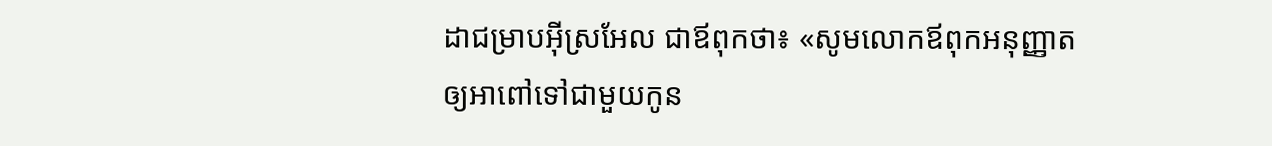ដាជម្រាបអ៊ីស្រអែល ជាឪពុកថា៖ «សូមលោកឪពុកអនុញ្ញាតឲ្យអាពៅទៅជាមួយកូន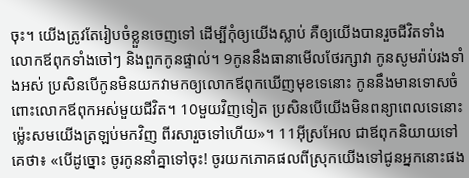ចុះ។ យើងត្រូវតែរៀបចំខ្លួនចេញទៅ ដើម្បីកុំឲ្យយើងស្លាប់ គឺឲ្យយើងបានរួចជីវិតទាំងលោកឪពុកទាំងចៅៗ និងពួកកូនផ្ទាល់។ 9កូននឹងធានាមើលថែរក្សាវា កូនសូមរ៉ាប់រងទាំងអស់ ប្រសិនបើកូនមិនយកវាមកឲ្យលោកឪពុកឃើញមុខទេនោះ កូននឹងមានទោសចំពោះលោកឪពុកអស់មួយជីវិត។ 10មួយវិញទៀត ប្រសិនបើយើងមិនពន្យាពេលទេនោះ ម៉្លេះសមយើងត្រឡប់មកវិញ ពីរសារួចទៅហើយ»។ 11អ៊ីស្រអែល ជាឪពុកនិយាយទៅគេថា៖ «បើដូច្នោះ ចូរកូននាំគ្នាទៅចុះ! ចូរយកភោគផលពីស្រុកយើងទៅជូនអ្នកនោះផង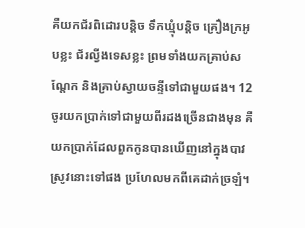គឺយកជ័រពិដោរបន្តិច ទឹកឃ្មុំបន្តិច គ្រឿងក្រអូបខ្លះ ជ័រល្វីងទេសខ្លះ ព្រមទាំងយកគ្រាប់សណ្តែក និងគ្រាប់ស្វាយចន្ទីទៅជាមួយផង។ 12ចូរយកប្រាក់ទៅជាមួយពីរដងច្រើនជាងមុន គឺយកប្រាក់ដែលពួកកូនបានឃើញនៅក្នុងបាវស្រូវនោះទៅផង ប្រហែលមកពីគេដាក់ច្រឡំ។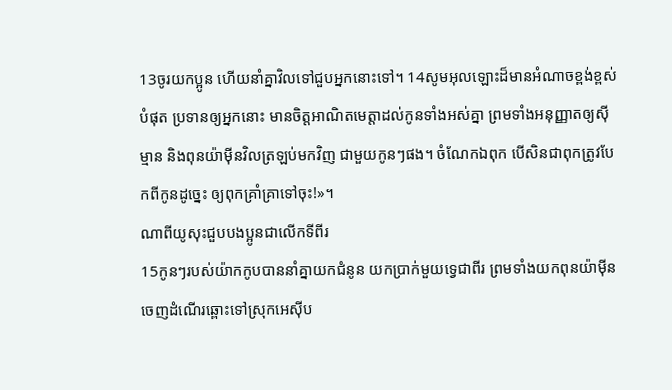13ចូរយកប្អូន ហើយនាំគ្នាវិលទៅជួបអ្នកនោះទៅ។ 14សូមអុលឡោះដ៏មានអំណាចខ្ពង់ខ្ពស់បំផុត ប្រទានឲ្យអ្នកនោះ មានចិត្តអាណិតមេត្តាដល់កូនទាំងអស់គ្នា ព្រមទាំងអនុញ្ញាតឲ្យស៊ីម្មាន និងពុនយ៉ាម៉ីនវិលត្រឡប់មកវិញ ជាមួយកូនៗផង។ ចំណែកឯពុក បើសិនជាពុកត្រូវបែកពីកូនដូច្នេះ ឲ្យពុកគ្រាំគ្រាទៅចុះ!»។
ណាពីយូសុះជួបបងប្អូនជាលើកទីពីរ
15កូនៗរបស់យ៉ាកកូបបាននាំគ្នាយកជំនូន យកប្រាក់មួយទ្វេជាពីរ ព្រមទាំងយកពុនយ៉ាម៉ីន ចេញដំណើរឆ្ពោះទៅស្រុកអេស៊ីប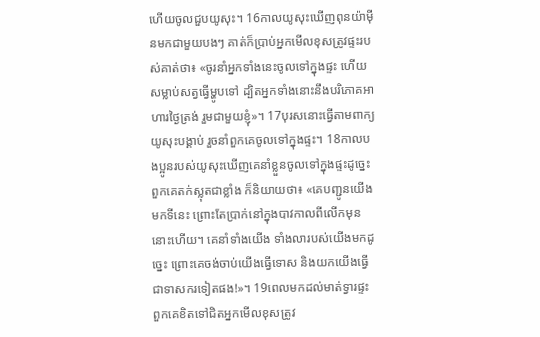ហើយចូលជួបយូសុះ។ 16កាលយូសុះឃើញពុនយ៉ាម៉ីនមកជាមួយបងៗ គាត់ក៏ប្រាប់អ្នកមើលខុសត្រូវផ្ទះរបស់គាត់ថា៖ «ចូរនាំអ្នកទាំងនេះចូលទៅក្នុងផ្ទះ ហើយសម្លាប់សត្វធ្វើម្ហូបទៅ ដ្បិតអ្នកទាំងនោះនឹងបរិភោគអាហារថ្ងៃត្រង់ រួមជាមួយខ្ញុំ»។ 17បុរសនោះធ្វើតាមពាក្យយូសុះបង្គាប់ រួចនាំពួកគេចូលទៅក្នុងផ្ទះ។ 18កាលបងប្អូនរបស់យូសុះឃើញគេនាំខ្លួនចូលទៅក្នុងផ្ទះដូច្នេះ ពួកគេតក់ស្លុតជាខ្លាំង ក៏និយាយថា៖ «គេបញ្ជូនយើងមកទីនេះ ព្រោះតែប្រាក់នៅក្នុងបាវកាលពីលើកមុននោះហើយ។ គេនាំទាំងយើង ទាំងលារបស់យើងមកដូច្នេះ ព្រោះគេចង់ចាប់យើងធ្វើទោស និងយកយើងធ្វើជាទាសករទៀតផង!»។ 19ពេលមកដល់មាត់ទ្វារផ្ទះ ពួកគេខិតទៅជិតអ្នកមើលខុសត្រូវ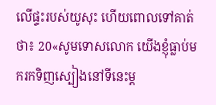លើផ្ទះរបស់យូសុះ ហើយពោលទៅគាត់ថា៖ 20«សូមទោសលោក យើងខ្ញុំធ្លាប់មករកទិញស្បៀងនៅទីនេះម្ត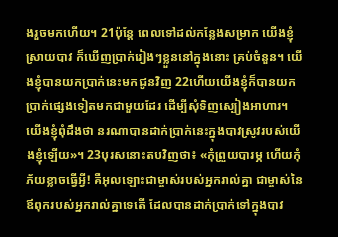ងរួចមកហើយ។ 21ប៉ុន្តែ ពេលទៅដល់កន្លែងសម្រាក យើងខ្ញុំស្រាយបាវ ក៏ឃើញប្រាក់រៀងៗខ្លួននៅក្នុងនោះ គ្រប់ចំនួន។ យើងខ្ញុំបានយកប្រាក់នេះមកជូនវិញ 22ហើយយើងខ្ញុំក៏បានយកប្រាក់ផ្សេងទៀតមកជាមួយដែរ ដើម្បីសុំទិញស្បៀងអាហារ។ យើងខ្ញុំពុំដឹងថា នរណាបានដាក់ប្រាក់នេះក្នុងបាវស្រូវរបស់យើងខ្ញុំឡើយ»។ 23បុរសនោះតបវិញថា៖ «កុំព្រួយបារម្ភ ហើយកុំភ័យខ្លាចធ្វើអ្វី! គឺអុលឡោះជាម្ចាស់របស់អ្នករាល់គ្នា ជាម្ចាស់នៃឪពុករបស់អ្នករាល់គ្នាទេតើ ដែលបានដាក់ប្រាក់ទៅក្នុងបាវ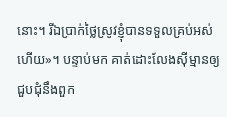នោះ។ រីឯប្រាក់ថ្លៃស្រូវខ្ញុំបានទទួលគ្រប់អស់ហើយ»។ បន្ទាប់មក គាត់ដោះលែងស៊ីម្មានឲ្យជួបជុំនឹងពួក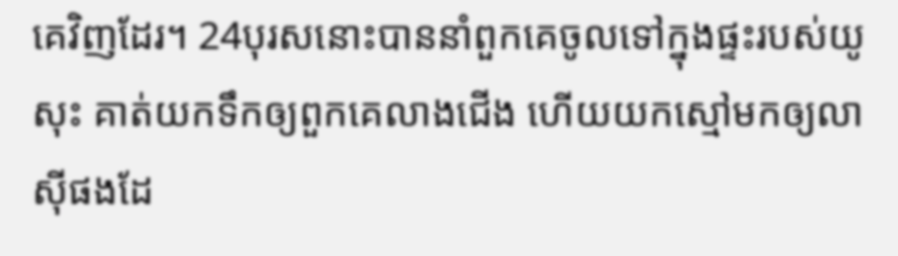គេវិញដែរ។ 24បុរសនោះបាននាំពួកគេចូលទៅក្នុងផ្ទះរបស់យូសុះ គាត់យកទឹកឲ្យពួកគេលាងជើង ហើយយកស្មៅមកឲ្យលាស៊ីផងដែ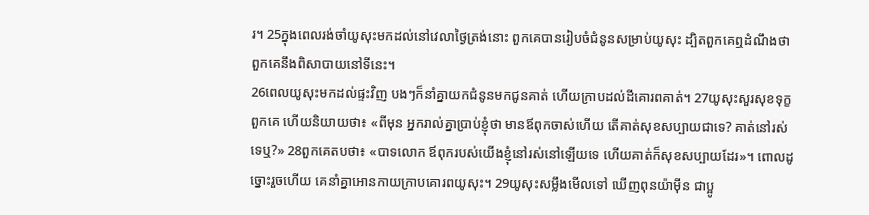រ។ 25ក្នុងពេលរង់ចាំយូសុះមកដល់នៅវេលាថ្ងៃត្រង់នោះ ពួកគេបានរៀបចំជំនូនសម្រាប់យូសុះ ដ្បិតពួកគេឮដំណឹងថា ពួកគេនឹងពិសាបាយនៅទីនេះ។
26ពេលយូសុះមកដល់ផ្ទះវិញ បងៗក៏នាំគ្នាយកជំនូនមកជូនគាត់ ហើយក្រាបដល់ដីគោរពគាត់។ 27យូសុះសួរសុខទុក្ខពួកគេ ហើយនិយាយថា៖ «ពីមុន អ្នករាល់គ្នាប្រាប់ខ្ញុំថា មានឪពុកចាស់ហើយ តើគាត់សុខសប្បាយជាទេ? គាត់នៅរស់ទេឬ?» 28ពួកគេតបថា៖ «បាទលោក ឪពុករបស់យើងខ្ញុំនៅរស់នៅឡើយទេ ហើយគាត់ក៏សុខសប្បាយដែរ»។ ពោលដូច្នោះរួចហើយ គេនាំគ្នាអោនកាយក្រាបគោរពយូសុះ។ 29យូសុះសម្លឹងមើលទៅ ឃើញពុនយ៉ាម៉ីន ជាប្អូ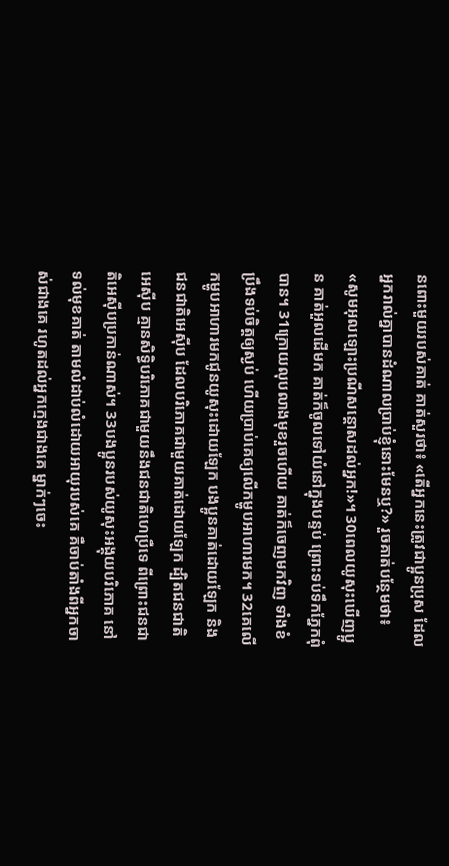នពោះមួយរបស់គាត់ គាត់សួរថា៖ «តើអ្នកនេះត្រូវជាប្អូនប្រុស ដែលអ្នករាល់គ្នាបានដំណាលប្រាប់ខ្ញុំនោះមែនឬ?» រួចគាត់បន្ថែមថា៖ «សូមអុលឡោះប្រណីសន្តោសដល់អ្នក!»។ 30ពេលយូសុះឃើញប្អូន គាត់អួលដើមក គាត់ក៏ចូលទៅយំនៅក្នុងបន្ទប់ ព្រោះទប់ទឹកភ្នែកពុំបាន។ 31ក្រោយលុបលាងមុខរួចហើយ គាត់ក៏ចេញមកវិញ ទាំងខំប្រឹងទប់ចិត្តឲ្យស្ងប់ ហើយប្រាប់គេឲ្យលើកម្ហូបអាហារមក។ 32គេលើកម្ហូបអាហារមកជូនយូសុះដោយឡែក បងប្អូនគាត់ដោយឡែក និងជនជាតិអេស៊ីប ដែលបរិភោគជាមួយគាត់ដោយឡែក ដ្បិតជនជាតិអេស៊ីប គ្មានសិទ្ធិបរិភោគជាមួយនឹងជនជាតិហេប្រឺទេ ពីព្រោះជនជាតិអេស៊ីបប្រកាន់ណាស់។ 33បងប្អូនរបស់យូសុះអង្គុយបរិភោគ នៅទល់មុខគាត់ តាមលំដាប់លំដោយអាយុរបស់គេ គឺចាប់តាំងពីអ្នកចាស់ជាងគេ រហូតដល់អ្នកក្មេងជាងគេ ម្នាក់ៗចេះ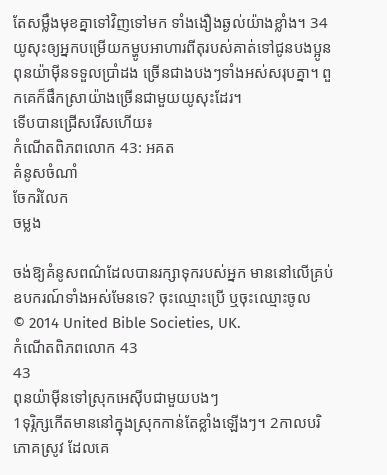តែសម្លឹងមុខគ្នាទៅវិញទៅមក ទាំងងឿងឆ្ងល់យ៉ាងខ្លាំង។ 34យូសុះឲ្យអ្នកបម្រើយកម្ហូបអាហារពីតុរបស់គាត់ទៅជូនបងប្អូន ពុនយ៉ាម៉ីនទទួលប្រាំដង ច្រើនជាងបងៗទាំងអស់សរុបគ្នា។ ពួកគេក៏ផឹកស្រាយ៉ាងច្រើនជាមួយយូសុះដែរ។
ទើបបានជ្រើសរើសហើយ៖
កំណើតពិភពលោក 43: អគត
គំនូសចំណាំ
ចែករំលែក
ចម្លង

ចង់ឱ្យគំនូសពណ៌ដែលបានរក្សាទុករបស់អ្នក មាននៅលើគ្រប់ឧបករណ៍ទាំងអស់មែនទេ? ចុះឈ្មោះប្រើ ឬចុះឈ្មោះចូល
© 2014 United Bible Societies, UK.
កំណើតពិភពលោក 43
43
ពុនយ៉ាម៉ីនទៅស្រុកអេស៊ីបជាមួយបងៗ
1ទុរ្ភិក្សកើតមាននៅក្នុងស្រុកកាន់តែខ្លាំងឡើងៗ។ 2កាលបរិភោគស្រូវ ដែលគេ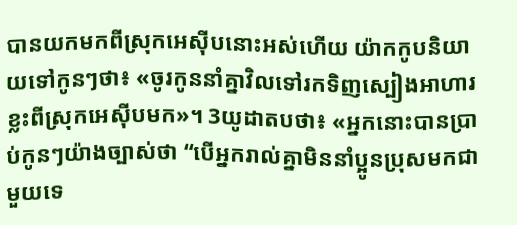បានយកមកពីស្រុកអេស៊ីបនោះអស់ហើយ យ៉ាកកូបនិយាយទៅកូនៗថា៖ «ចូរកូននាំគ្នាវិលទៅរកទិញស្បៀងអាហារខ្លះពីស្រុកអេស៊ីបមក»។ 3យូដាតបថា៖ «អ្នកនោះបានប្រាប់កូនៗយ៉ាងច្បាស់ថា “បើអ្នករាល់គ្នាមិននាំប្អូនប្រុសមកជាមួយទេ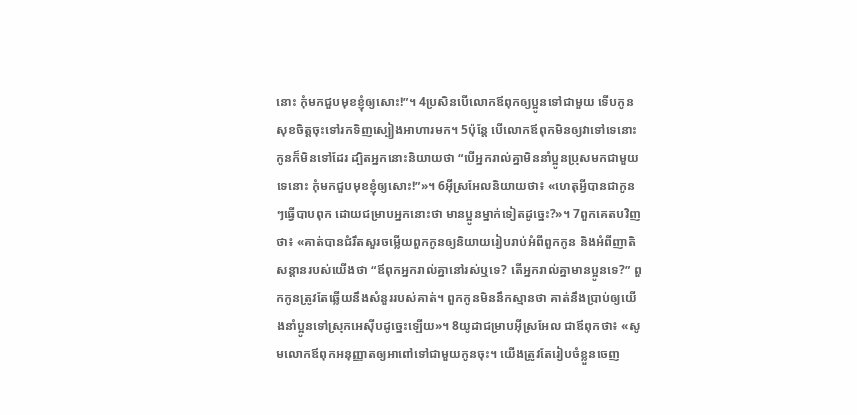នោះ កុំមកជួបមុខខ្ញុំឲ្យសោះ!”។ 4ប្រសិនបើលោកឪពុកឲ្យប្អូនទៅជាមួយ ទើបកូនសុខចិត្តចុះទៅរកទិញស្បៀងអាហារមក។ 5ប៉ុន្តែ បើលោកឪពុកមិនឲ្យវាទៅទេនោះ កូនក៏មិនទៅដែរ ដ្បិតអ្នកនោះនិយាយថា “បើអ្នករាល់គ្នាមិននាំប្អូនប្រុសមកជាមួយទេនោះ កុំមកជួបមុខខ្ញុំឲ្យសោះ!”»។ 6អ៊ីស្រអែលនិយាយថា៖ «ហេតុអ្វីបានជាកូនៗធ្វើបាបពុក ដោយជម្រាបអ្នកនោះថា មានប្អូនម្នាក់ទៀតដូច្នេះ?»។ 7ពួកគេតបវិញថា៖ «គាត់បានជំរឹតសួរចម្លើយពួកកូនឲ្យនិយាយរៀបរាប់អំពីពួកកូន និងអំពីញាតិសន្តានរបស់យើងថា “ឪពុកអ្នករាល់គ្នានៅរស់ឬទេ? តើអ្នករាល់គ្នាមានប្អូនទេ?” ពួកកូនត្រូវតែឆ្លើយនឹងសំនួររបស់គាត់។ ពួកកូនមិននឹកស្មានថា គាត់នឹងប្រាប់ឲ្យយើងនាំប្អូនទៅស្រុកអេស៊ីបដូច្នេះឡើយ»។ 8យូដាជម្រាបអ៊ីស្រអែល ជាឪពុកថា៖ «សូមលោកឪពុកអនុញ្ញាតឲ្យអាពៅទៅជាមួយកូនចុះ។ យើងត្រូវតែរៀបចំខ្លួនចេញ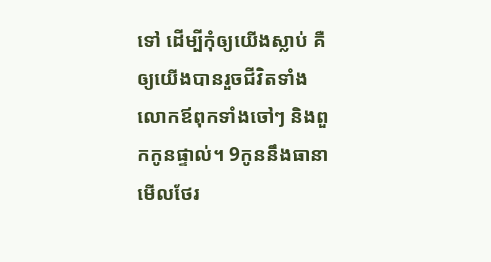ទៅ ដើម្បីកុំឲ្យយើងស្លាប់ គឺឲ្យយើងបានរួចជីវិតទាំងលោកឪពុកទាំងចៅៗ និងពួកកូនផ្ទាល់។ 9កូននឹងធានាមើលថែរ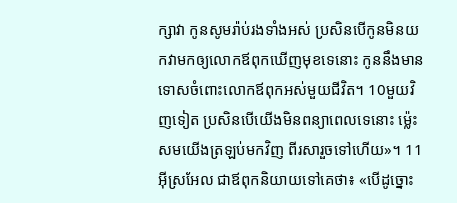ក្សាវា កូនសូមរ៉ាប់រងទាំងអស់ ប្រសិនបើកូនមិនយកវាមកឲ្យលោកឪពុកឃើញមុខទេនោះ កូននឹងមានទោសចំពោះលោកឪពុកអស់មួយជីវិត។ 10មួយវិញទៀត ប្រសិនបើយើងមិនពន្យាពេលទេនោះ ម៉្លេះសមយើងត្រឡប់មកវិញ ពីរសារួចទៅហើយ»។ 11អ៊ីស្រអែល ជាឪពុកនិយាយទៅគេថា៖ «បើដូច្នោះ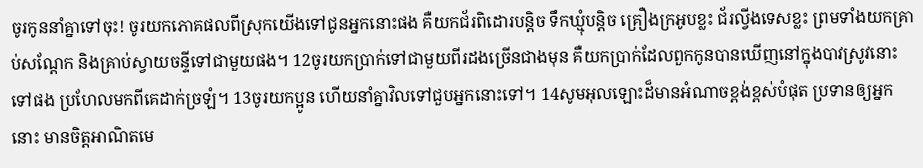ចូរកូននាំគ្នាទៅចុះ! ចូរយកភោគផលពីស្រុកយើងទៅជូនអ្នកនោះផង គឺយកជ័រពិដោរបន្តិច ទឹកឃ្មុំបន្តិច គ្រឿងក្រអូបខ្លះ ជ័រល្វីងទេសខ្លះ ព្រមទាំងយកគ្រាប់សណ្តែក និងគ្រាប់ស្វាយចន្ទីទៅជាមួយផង។ 12ចូរយកប្រាក់ទៅជាមួយពីរដងច្រើនជាងមុន គឺយកប្រាក់ដែលពួកកូនបានឃើញនៅក្នុងបាវស្រូវនោះទៅផង ប្រហែលមកពីគេដាក់ច្រឡំ។ 13ចូរយកប្អូន ហើយនាំគ្នាវិលទៅជួបអ្នកនោះទៅ។ 14សូមអុលឡោះដ៏មានអំណាចខ្ពង់ខ្ពស់បំផុត ប្រទានឲ្យអ្នកនោះ មានចិត្តអាណិតមេ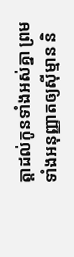ត្តាដល់កូនទាំងអស់គ្នា ព្រមទាំងអនុញ្ញាតឲ្យស៊ីម្មាន និ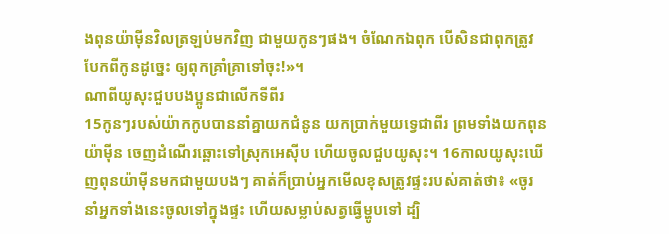ងពុនយ៉ាម៉ីនវិលត្រឡប់មកវិញ ជាមួយកូនៗផង។ ចំណែកឯពុក បើសិនជាពុកត្រូវបែកពីកូនដូច្នេះ ឲ្យពុកគ្រាំគ្រាទៅចុះ!»។
ណាពីយូសុះជួបបងប្អូនជាលើកទីពីរ
15កូនៗរបស់យ៉ាកកូបបាននាំគ្នាយកជំនូន យកប្រាក់មួយទ្វេជាពីរ ព្រមទាំងយកពុនយ៉ាម៉ីន ចេញដំណើរឆ្ពោះទៅស្រុកអេស៊ីប ហើយចូលជួបយូសុះ។ 16កាលយូសុះឃើញពុនយ៉ាម៉ីនមកជាមួយបងៗ គាត់ក៏ប្រាប់អ្នកមើលខុសត្រូវផ្ទះរបស់គាត់ថា៖ «ចូរនាំអ្នកទាំងនេះចូលទៅក្នុងផ្ទះ ហើយសម្លាប់សត្វធ្វើម្ហូបទៅ ដ្បិ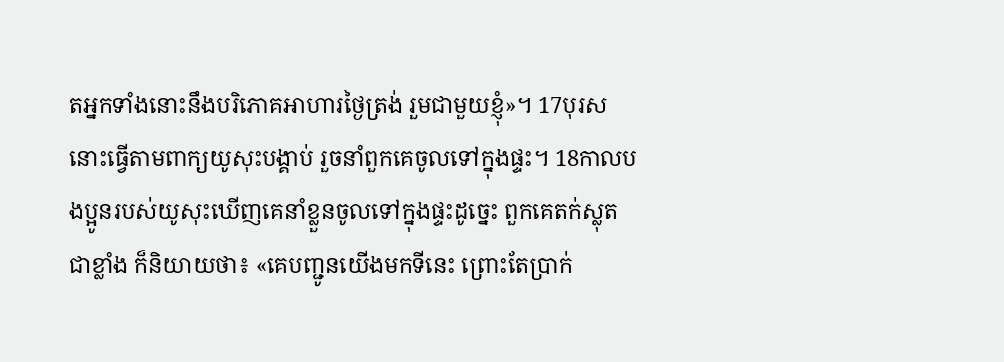តអ្នកទាំងនោះនឹងបរិភោគអាហារថ្ងៃត្រង់ រួមជាមួយខ្ញុំ»។ 17បុរសនោះធ្វើតាមពាក្យយូសុះបង្គាប់ រួចនាំពួកគេចូលទៅក្នុងផ្ទះ។ 18កាលបងប្អូនរបស់យូសុះឃើញគេនាំខ្លួនចូលទៅក្នុងផ្ទះដូច្នេះ ពួកគេតក់ស្លុតជាខ្លាំង ក៏និយាយថា៖ «គេបញ្ជូនយើងមកទីនេះ ព្រោះតែប្រាក់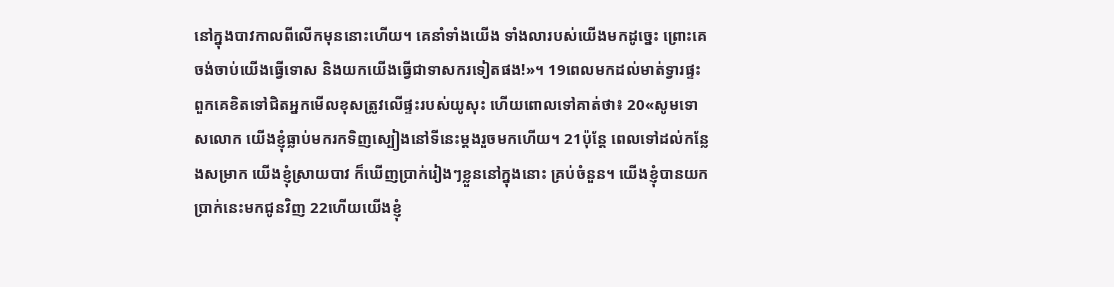នៅក្នុងបាវកាលពីលើកមុននោះហើយ។ គេនាំទាំងយើង ទាំងលារបស់យើងមកដូច្នេះ ព្រោះគេចង់ចាប់យើងធ្វើទោស និងយកយើងធ្វើជាទាសករទៀតផង!»។ 19ពេលមកដល់មាត់ទ្វារផ្ទះ ពួកគេខិតទៅជិតអ្នកមើលខុសត្រូវលើផ្ទះរបស់យូសុះ ហើយពោលទៅគាត់ថា៖ 20«សូមទោសលោក យើងខ្ញុំធ្លាប់មករកទិញស្បៀងនៅទីនេះម្តងរួចមកហើយ។ 21ប៉ុន្តែ ពេលទៅដល់កន្លែងសម្រាក យើងខ្ញុំស្រាយបាវ ក៏ឃើញប្រាក់រៀងៗខ្លួននៅក្នុងនោះ គ្រប់ចំនួន។ យើងខ្ញុំបានយកប្រាក់នេះមកជូនវិញ 22ហើយយើងខ្ញុំ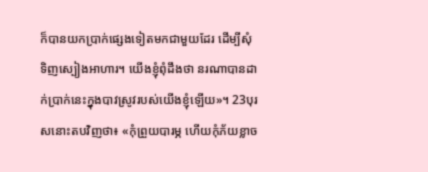ក៏បានយកប្រាក់ផ្សេងទៀតមកជាមួយដែរ ដើម្បីសុំទិញស្បៀងអាហារ។ យើងខ្ញុំពុំដឹងថា នរណាបានដាក់ប្រាក់នេះក្នុងបាវស្រូវរបស់យើងខ្ញុំឡើយ»។ 23បុរសនោះតបវិញថា៖ «កុំព្រួយបារម្ភ ហើយកុំភ័យខ្លាច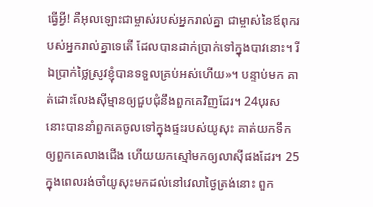ធ្វើអ្វី! គឺអុលឡោះជាម្ចាស់របស់អ្នករាល់គ្នា ជាម្ចាស់នៃឪពុករបស់អ្នករាល់គ្នាទេតើ ដែលបានដាក់ប្រាក់ទៅក្នុងបាវនោះ។ រីឯប្រាក់ថ្លៃស្រូវខ្ញុំបានទទួលគ្រប់អស់ហើយ»។ បន្ទាប់មក គាត់ដោះលែងស៊ីម្មានឲ្យជួបជុំនឹងពួកគេវិញដែរ។ 24បុរសនោះបាននាំពួកគេចូលទៅក្នុងផ្ទះរបស់យូសុះ គាត់យកទឹកឲ្យពួកគេលាងជើង ហើយយកស្មៅមកឲ្យលាស៊ីផងដែរ។ 25ក្នុងពេលរង់ចាំយូសុះមកដល់នៅវេលាថ្ងៃត្រង់នោះ ពួក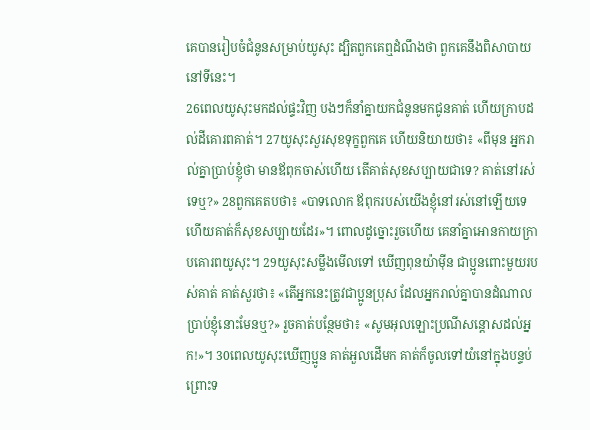គេបានរៀបចំជំនូនសម្រាប់យូសុះ ដ្បិតពួកគេឮដំណឹងថា ពួកគេនឹងពិសាបាយនៅទីនេះ។
26ពេលយូសុះមកដល់ផ្ទះវិញ បងៗក៏នាំគ្នាយកជំនូនមកជូនគាត់ ហើយក្រាបដល់ដីគោរពគាត់។ 27យូសុះសួរសុខទុក្ខពួកគេ ហើយនិយាយថា៖ «ពីមុន អ្នករាល់គ្នាប្រាប់ខ្ញុំថា មានឪពុកចាស់ហើយ តើគាត់សុខសប្បាយជាទេ? គាត់នៅរស់ទេឬ?» 28ពួកគេតបថា៖ «បាទលោក ឪពុករបស់យើងខ្ញុំនៅរស់នៅឡើយទេ ហើយគាត់ក៏សុខសប្បាយដែរ»។ ពោលដូច្នោះរួចហើយ គេនាំគ្នាអោនកាយក្រាបគោរពយូសុះ។ 29យូសុះសម្លឹងមើលទៅ ឃើញពុនយ៉ាម៉ីន ជាប្អូនពោះមួយរបស់គាត់ គាត់សួរថា៖ «តើអ្នកនេះត្រូវជាប្អូនប្រុស ដែលអ្នករាល់គ្នាបានដំណាលប្រាប់ខ្ញុំនោះមែនឬ?» រួចគាត់បន្ថែមថា៖ «សូមអុលឡោះប្រណីសន្តោសដល់អ្នក!»។ 30ពេលយូសុះឃើញប្អូន គាត់អួលដើមក គាត់ក៏ចូលទៅយំនៅក្នុងបន្ទប់ ព្រោះទ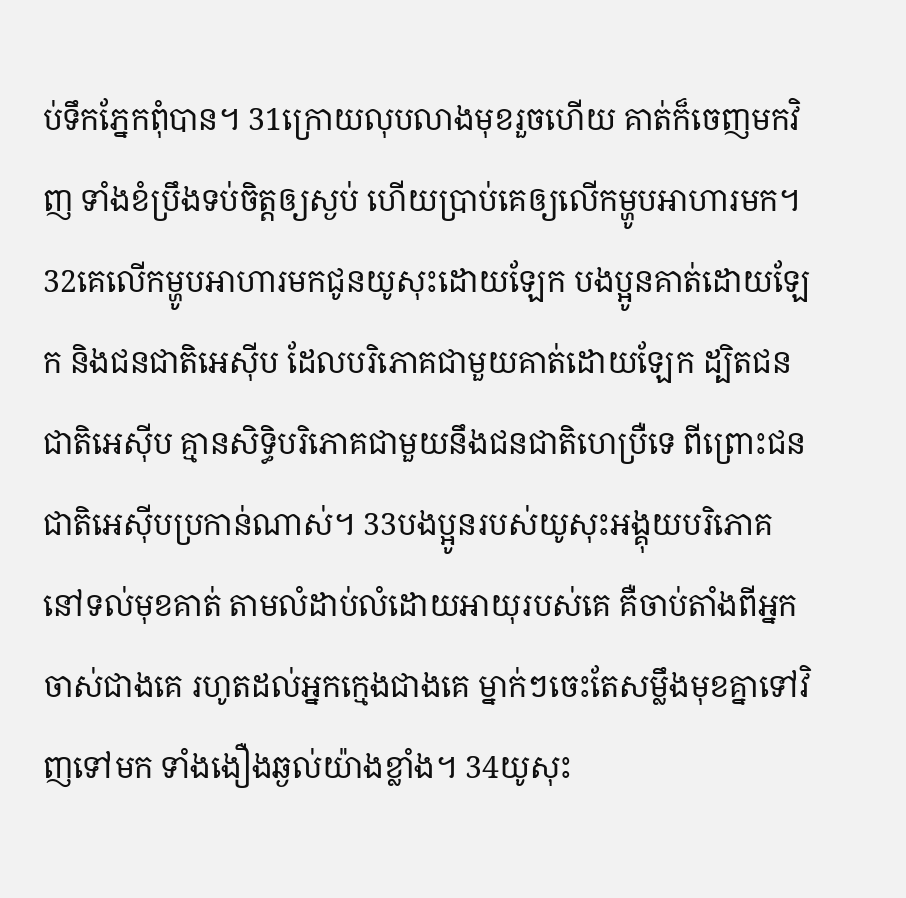ប់ទឹកភ្នែកពុំបាន។ 31ក្រោយលុបលាងមុខរួចហើយ គាត់ក៏ចេញមកវិញ ទាំងខំប្រឹងទប់ចិត្តឲ្យស្ងប់ ហើយប្រាប់គេឲ្យលើកម្ហូបអាហារមក។ 32គេលើកម្ហូបអាហារមកជូនយូសុះដោយឡែក បងប្អូនគាត់ដោយឡែក និងជនជាតិអេស៊ីប ដែលបរិភោគជាមួយគាត់ដោយឡែក ដ្បិតជនជាតិអេស៊ីប គ្មានសិទ្ធិបរិភោគជាមួយនឹងជនជាតិហេប្រឺទេ ពីព្រោះជនជាតិអេស៊ីបប្រកាន់ណាស់។ 33បងប្អូនរបស់យូសុះអង្គុយបរិភោគ នៅទល់មុខគាត់ តាមលំដាប់លំដោយអាយុរបស់គេ គឺចាប់តាំងពីអ្នកចាស់ជាងគេ រហូតដល់អ្នកក្មេងជាងគេ ម្នាក់ៗចេះតែសម្លឹងមុខគ្នាទៅវិញទៅមក ទាំងងឿងឆ្ងល់យ៉ាងខ្លាំង។ 34យូសុះ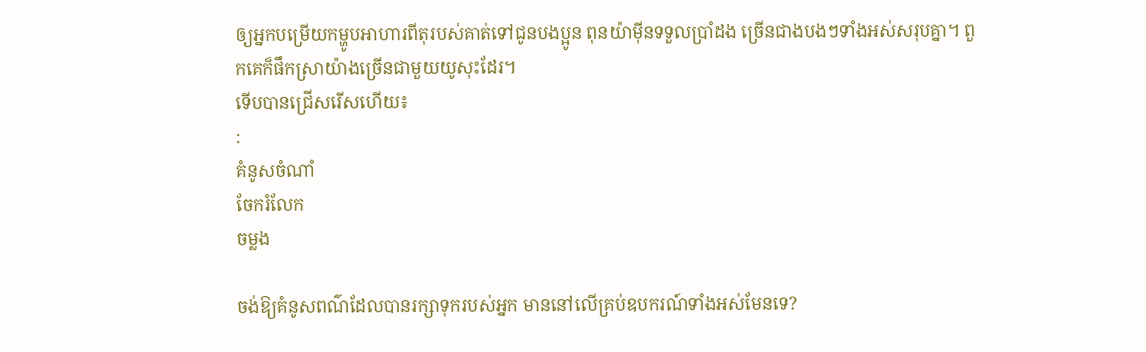ឲ្យអ្នកបម្រើយកម្ហូបអាហារពីតុរបស់គាត់ទៅជូនបងប្អូន ពុនយ៉ាម៉ីនទទួលប្រាំដង ច្រើនជាងបងៗទាំងអស់សរុបគ្នា។ ពួកគេក៏ផឹកស្រាយ៉ាងច្រើនជាមួយយូសុះដែរ។
ទើបបានជ្រើសរើសហើយ៖
:
គំនូសចំណាំ
ចែករំលែក
ចម្លង

ចង់ឱ្យគំនូសពណ៌ដែលបានរក្សាទុករបស់អ្នក មាននៅលើគ្រប់ឧបករណ៍ទាំងអស់មែនទេ?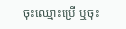ចុះឈ្មោះប្រើ ឬចុះ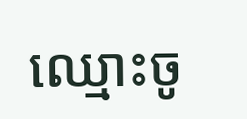ឈ្មោះចូ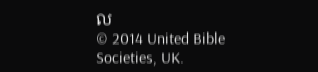ល
© 2014 United Bible Societies, UK.